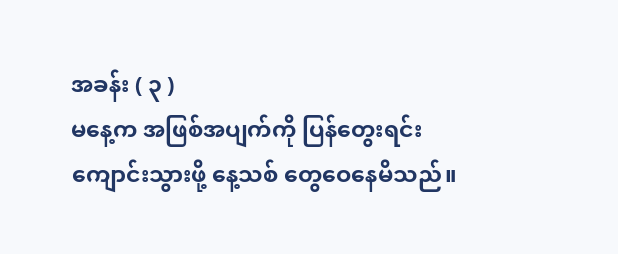အခန်း ( ၃ )
မနေ့က အဖြစ်အပျက်ကို ပြန်တွေးရင်း ကျောင်းသွားဖို့ နေ့သစ် တွေဝေနေမိသည်။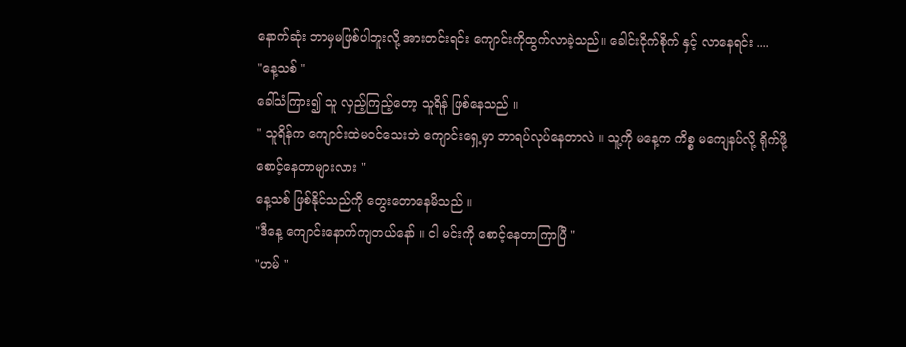နောက်ဆုံး ဘာမှမဖြစ်ပါဘူးလို့ အားတင်းရင်း ကျောင်းကိုထွက်လာခဲ့သည်။ ခေါင်းငိုက်စိုက် နှင့် လာနေရင်း ....
"နေ့သစ် "
ခေါ်သံကြား၍ သူ လှည့်ကြည့်တော့ သူရိန် ဖြစ်နေသည် ။
" သူရိန်က ကျောင်းထဲမ၀င်သေးဘဲ ကျောင်းရှေ့မှာ ဘာရပ်လုပ်နေတာလဲ ။ သူ့ကို မနေ့က ကိစ္စ မကျေနပ်လို့ ရိုက်ဖို့စောင့်နေတာများလား "
နေ့သစ် ဖြစ်နိုင်သည်ကို တွေးတောနေမိသည် ။
"ဒီနေ့ ကျောင်းနောက်ကျတယ်နော် ။ ငါ မင်းကို စောင့်နေတာကြာပြီ "
"ဟမ် "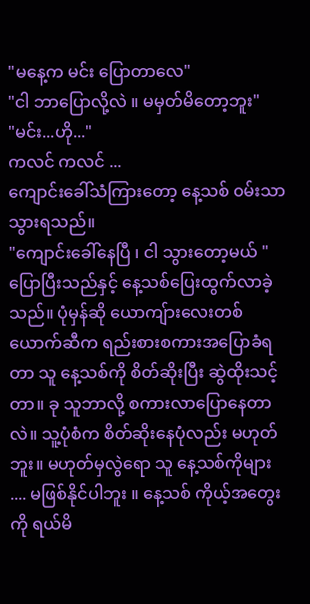"မနေ့က မင်း ပြောတာလေ"
"ငါ ဘာပြောလို့လဲ ။ မမှတ်မိတော့ဘူး"
"မင်း...ဟို..."
ကလင် ကလင် ...
ကျောင်းခေါ်သံကြားတော့ နေ့သစ် ၀မ်းသာသွားရသည်။
"ကျောင်းခေါ်နေပြီ ၊ ငါ သွားတော့မယ် "
ပြောပြီးသည်နှင့် နေ့သစ်ပြေးထွက်လာခဲ့သည်။ ပုံမှန်ဆို ယောကျ်ားလေးတစ်ယောက်ဆီက ရည်းစားစကားအပြောခံရတာ သူ နေ့သစ်ကို စိတ်ဆိုးပြီး ဆွဲထိုးသင့်တာ။ ခု သူဘာလို့ စကားလာပြောနေတာလဲ။ သူ့ပုံစံက စိတ်ဆိုးနေပုံလည်း မဟုတ်ဘူး။ မဟုတ်မှလွဲရော သူ နေ့သစ်ကိုများ .... မဖြစ်နိုင်ပါဘူး ။ နေ့သစ် ကိုယ့်အတွေးကို ရယ်မိ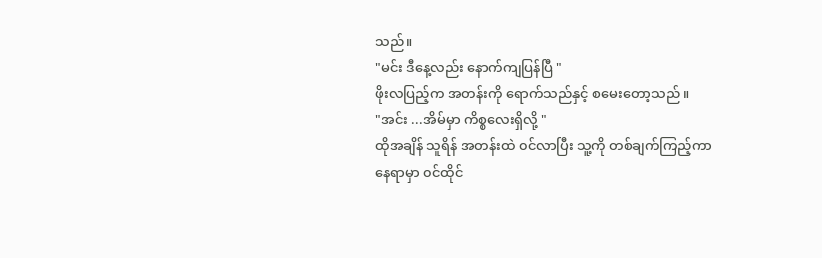သည်။
"မင်း ဒီနေ့လည်း နောက်ကျပြန်ပြီ "
ဖိုးလပြည့်က အတန်းကို ရောက်သည်နှင့် စမေးတော့သည် ။
"အင်း ...အိမ်မှာ ကိစ္စလေးရှိလို့ "
ထိုအချိန် သူရိန် အတန်းထဲ ၀င်လာပြီး သူ့ကို တစ်ချက်ကြည့်ကာ နေရာမှာ ၀င်ထိုင်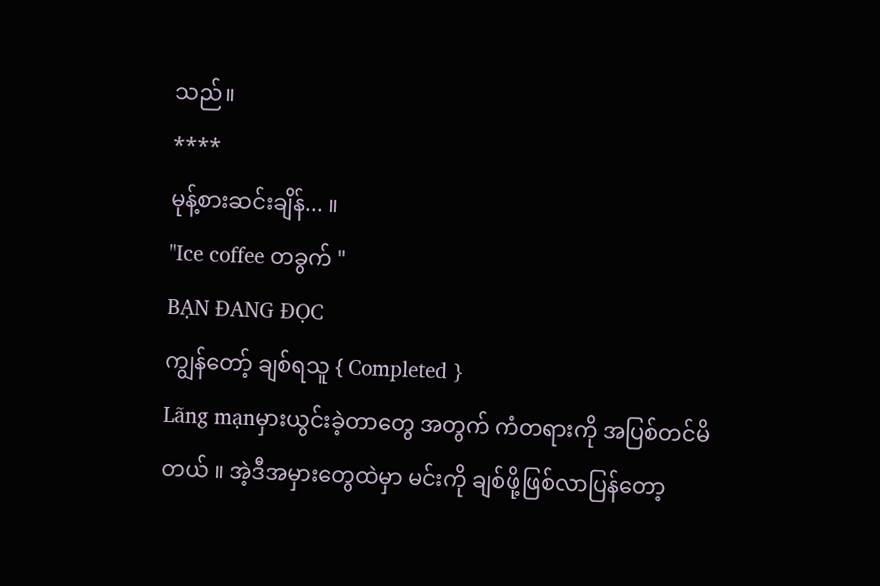သည်။
****
မုန့်စားဆင်းချိန်... ။
"Ice coffee တခွက် "
BẠN ĐANG ĐỌC
ကျွန်တော့် ချစ်ရသူ { Completed }
Lãng mạnမှားယွင်းခဲ့တာတွေ အတွက် ကံတရားကို အပြစ်တင်မိတယ် ။ အဲ့ဒီအမှားတွေထဲမှာ မင်းကို ချစ်ဖို့ဖြစ်လာပြန်တော့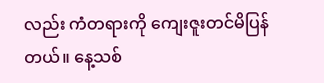လည်း ကံတရားကို ကျေးဇူးတင်မိပြန်တယ်။ နေ့သစ်